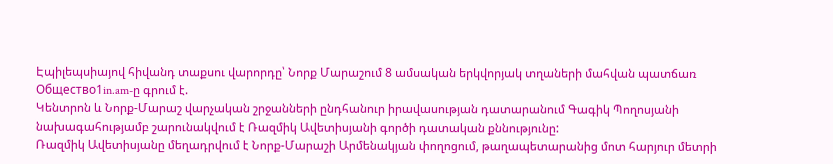Էպիլեպսիայով հիվանդ տաքսու վարորդը՝ Նորք Մարաշում 8 ամսական երկվորյակ տղաների մահվան պատճառ
Общество1in.am-ը գրում է.
Կենտրոն և Նորք-Մարաշ վարչական շրջանների ընդհանուր իրավասության դատարանում Գագիկ Պողոսյանի նախագահությամբ շարունակվում է Ռազմիկ Ավետիսյանի գործի դատական քննությունը:
Ռազմիկ Ավետիսյանը մեղադրվում է Նորք-Մարաշի Արմենակյան փողոցում, թաղապետարանից մոտ հարյուր մետրի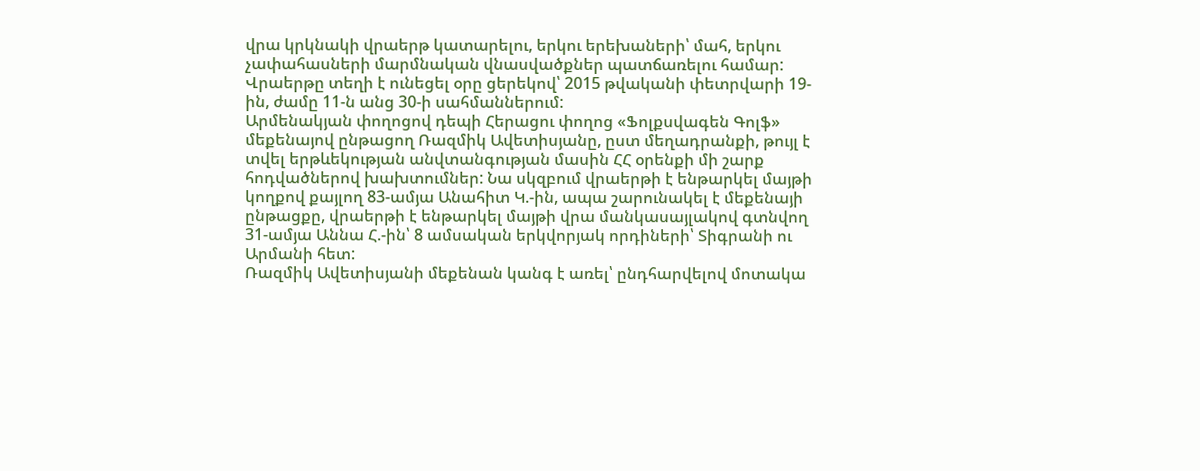վրա կրկնակի վրաերթ կատարելու, երկու երեխաների՝ մահ, երկու չափահասների մարմնական վնասվածքներ պատճառելու համար:
Վրաերթը տեղի է ունեցել օրը ցերեկով՝ 2015 թվականի փետրվարի 19-ին, ժամը 11-ն անց 30-ի սահմաններում:
Արմենակյան փողոցով դեպի Հերացու փողոց «Ֆոլքսվագեն Գոլֆ» մեքենայով ընթացող Ռազմիկ Ավետիսյանը, ըստ մեղադրանքի, թույլ է տվել երթևեկության անվտանգության մասին ՀՀ օրենքի մի շարք հոդվածներով խախտումներ: Նա սկզբում վրաերթի է ենթարկել մայթի կողքով քայլող 83-ամյա Անահիտ Կ.-ին, ապա շարունակել է մեքենայի ընթացքը, վրաերթի է ենթարկել մայթի վրա մանկասայլակով գտնվող 31-ամյա Աննա Հ.-ին՝ 8 ամսական երկվորյակ որդիների՝ Տիգրանի ու Արմանի հետ:
Ռազմիկ Ավետիսյանի մեքենան կանգ է առել՝ ընդհարվելով մոտակա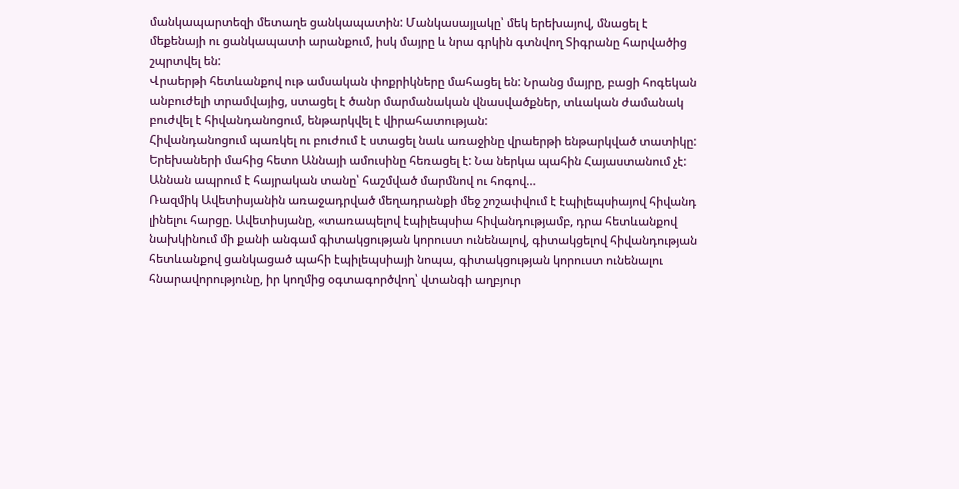մանկապարտեզի մետաղե ցանկապատին: Մանկասայլակը՝ մեկ երեխայով, մնացել է մեքենայի ու ցանկապատի արանքում, իսկ մայրը և նրա գրկին գտնվող Տիգրանը հարվածից շպրտվել են:
Վրաերթի հետևանքով ութ ամսական փոքրիկները մահացել են: Նրանց մայրը, բացի հոգեկան անբուժելի տրամվայից, ստացել է ծանր մարմանական վնասվածքներ, տևական ժամանակ բուժվել է հիվանդանոցում, ենթարկվել է վիրահատության:
Հիվանդանոցում պառկել ու բուժում է ստացել նաև առաջինը վրաերթի ենթարկված տատիկը:
Երեխաների մահից հետո Աննայի ամուսինը հեռացել է: Նա ներկա պահին Հայաստանում չէ:
Աննան ապրում է հայրական տանը՝ հաշմված մարմնով ու հոգով…
Ռազմիկ Ավետիսյանին առաջադրված մեղադրանքի մեջ շոշափվում է էպիլեպսիայով հիվանդ լինելու հարցը. Ավետիսյանը, «տառապելով էպիլեպսիա հիվանդությամբ, դրա հետևանքով նախկինում մի քանի անգամ գիտակցության կորուստ ունենալով, գիտակցելով հիվանդության հետևանքով ցանկացած պահի էպիլեպսիայի նոպա, գիտակցության կորուստ ունենալու հնարավորությունը, իր կողմից օգտագործվող՝ վտանգի աղբյուր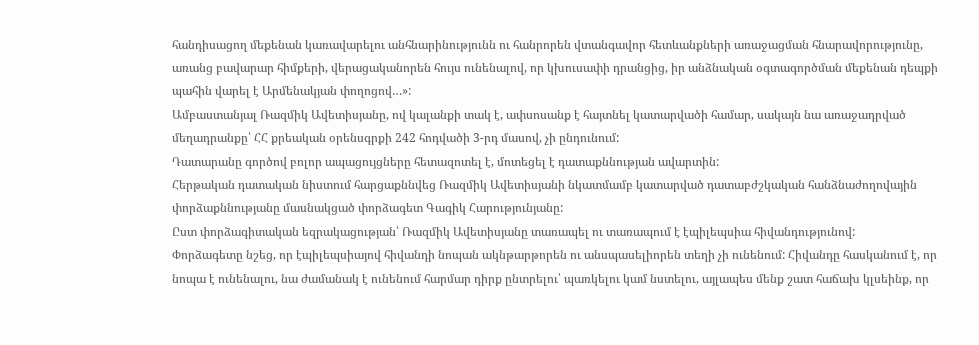հանդիսացող մեքենան կառավարելու անհնարինությունն ու հանրորեն վտանգավոր հետևանքների առաջացման հնարավորությունը, առանց բավարար հիմքերի, վերացականորեն հույս ունենալով, որ կխուսափի դրանցից, իր անձնական օգտագործման մեքենան դեպքի պահին վարել է Արմենակյան փողոցով…»:
Ամբաստանյալ Ռազմիկ Ավետիսյանը, ով կալանքի տակ է, ափսոսանք է հայտնել կատարվածի համար, սակայն նա առաջադրված մեղադրանքը՝ ՀՀ քրեական օրենսգրքի 242 հոդվածի 3-րդ մասով, չի ընդունում:
Դատարանը գործով բոլոր ապացույցները հետազոտել է, մոտեցել է դատաքննության ավարտին:
Հերթական դատական նիստում հարցաքննվեց Ռազմիկ Ավետիսյանի նկատմամբ կատարված դատաբժշկական հանձնաժողովային փորձաքննությանը մասնակցած փորձագետ Գագիկ Հարությունյանը:
Ըստ փորձագիտական եզրակացության՝ Ռազմիկ Ավետիսյանը տառապել ու տառապում է էպիլեպսիա հիվանդությունով:
Փորձագետը նշեց, որ էպիլեպսիայով հիվանդի նոպան ակնթարթորեն ու անսպասելիորեն տեղի չի ունենում: Հիվանդը հասկանում է, որ նոպա է ունենալու, նա ժամանակ է ունենում հարմար դիրք ընտրելու՝ պառկելու կամ նստելու, այլապես մենք շատ հաճախ կլսեինք, որ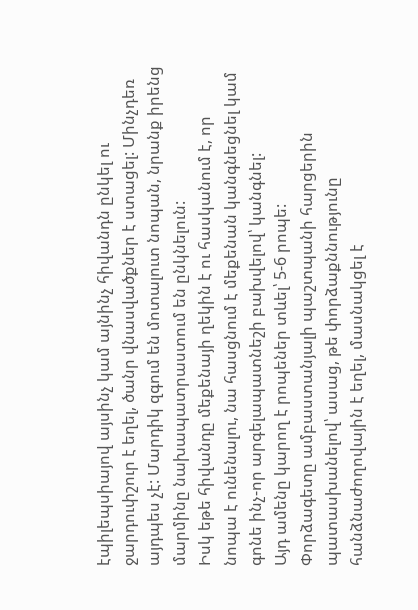էպիլեպսիայով այսինչ կամ այնինչ հիվանդն ընկել ու ջարդուփշուր է եղել, ծանր վնասվածքներ է ստացել: Մինչդեռ այդպես չէ: Մարդիկ զգում են մոտալուտ նոպան, նրանք իրենց մարմինը նախապատրաստում են ընկնելուն:
Իսկ եթե հիվանդը մեքենայի ղեկին է ու հասկանում է, որ նոպա է ունենալու, նա հասցնում է մեքենան կանգնեցնել կամ գոնե ինչ-որ արգելապատնեշի բախվելով՝ կանգնել:
Այդ ամենը կարող է րոպեներ տևել՝ 5-6 րոպե:
Փորձագետը ամբաստանյալի պաշտպանի հարցերին պատասխանելով՝ ասաց, թե փորձաքննությունը հանձնաժողովային է եղել, մասնակցել է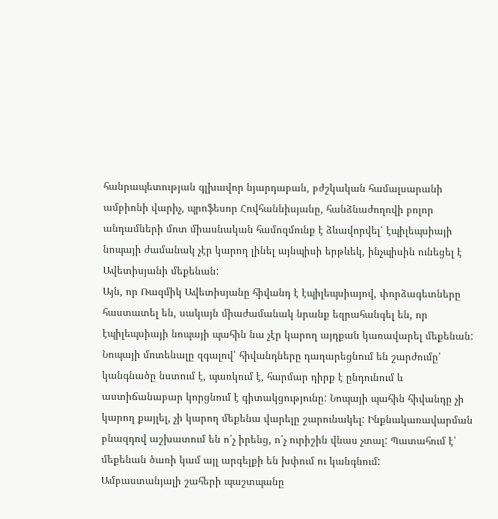հանրապետության գլխավոր նյարդաբան, բժշկական համալսարանի ամբիոնի վարիչ, պրոֆեսոր Հովհաննիսյանը, հանձնաժողովի բոլոր անդամների մոտ միասնական համոզմունք է ձևավորվել՝ էպիլեպսիայի նոպայի ժամանակ չէր կարող լինել այնպիսի երթևեկ, ինչպիսին ունեցել է Ավետիսյանի մեքենան:
Այն, որ Ռազմիկ Ավետիսյանը հիվանդ է էպիլեպսիայով, փորձագետները հաստատել են, սակայն միաժամանակ նրանք եզրահանգել են, որ էպիլեպսիայի նոպայի պահին նա չէր կարող այդքան կառավարել մեքենան:
Նոպայի մոտենալը զգալով՝ հիվանդները դադարեցնում են շարժումը՝ կանգնածը նստում է, պառկում է, հարմար դիրք է ընդունում և աստիճանաբար կորցնում է գիտակցությունը: Նոպայի պահին հիվանդը չի կարող քայլել, չի կարող մեքենա վարելը շարունակել: Ինքնակառավարման բնազդով աշխատում են ո՛չ իրենց, ո՛չ ուրիշին վնաս չտալ: Պատահում է՝ մեքենան ծառի կամ այլ արգելքի են խփում ու կանգնում:
Ամբաստանյալի շահերի պաշտպանը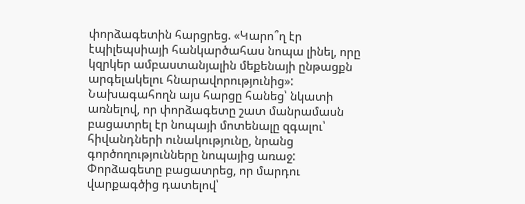փորձագետին հարցրեց. «Կարո՞ղ էր էպիլեպսիայի հանկարծահաս նոպա լինել, որը կզրկեր ամբաստանյալին մեքենայի ընթացքն արգելակելու հնարավորությունից»:
Նախագահողն այս հարցը հանեց՝ նկատի առնելով, որ փորձագետը շատ մանրամասն բացատրել էր նոպայի մոտենալը զգալու՝ հիվանդների ունակությունը, նրանց գործողությունները նոպայից առաջ:
Փորձագետը բացատրեց, որ մարդու վարքագծից դատելով՝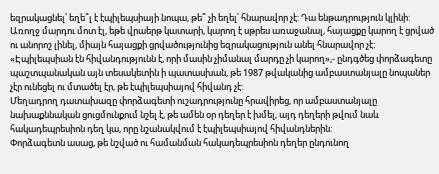եզրակացնել՝ եղե՞լ է էպիլեպսիայի նոպա, թե՞ չի եղել՝ հնարավոր չէ: Դա ենթադրություն կլինի:
Առողջ մարդու մոտ էլ, եթե վրաերթ կատարի, կարող է սթրես առաջանալ, հայացքը կարող է ցրված ու անորոշ լինել, միայն հայացքի ցրվածությունից եզրակացություն անել հնարավոր չէ:
«Էպիլեպսիան էն հիվանդությունն է, որի մասին չիմանալ մարդը չի կարող»,- ընդգծեց փորձագետը պաշտպանական այն տեսակետին ի պատասխան, թե 1987 թվականից ամբաստանյալը նոպաներ չէր ունեցել ու մտածել էր, թե էպիլեպսիայով հիվանդ չէ:
Մեղադրող դատախազը փորձագետի ուշադրությունը հրավիրեց, որ ամբաստանյալը նախաքննական ցուցմունքում նշել է, թե ամեն օր դեղեր է խմել, այդ դեղերի թվում նաև հակադեպրեսիոն դեղ կա, որը նշանակվում է էպիլեպսիայով հիվանդներին:
Փորձագետն ասաց, թե նշված ու համանման հակադեպրեսիոն դեղեր ընդունող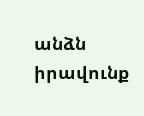անձն իրավունք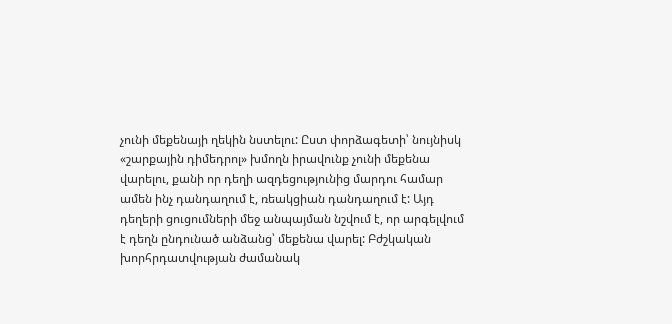չունի մեքենայի ղեկին նստելու: Ըստ փորձագետի՝ նույնիսկ «շարքային դիմեդրոլ» խմողն իրավունք չունի մեքենա վարելու, քանի որ դեղի ազդեցությունից մարդու համար ամեն ինչ դանդաղում է, ռեակցիան դանդաղում է: Այդ դեղերի ցուցումների մեջ անպայման նշվում է, որ արգելվում է դեղն ընդունած անձանց՝ մեքենա վարել: Բժշկական խորհրդատվության ժամանակ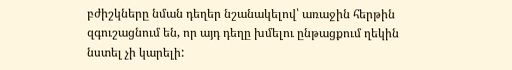բժիշկները նման դեղեր նշանակելով՝ առաջին հերթին զգուշացնում են, որ այդ դեղը խմելու ընթացքում ղեկին նստել չի կարելի: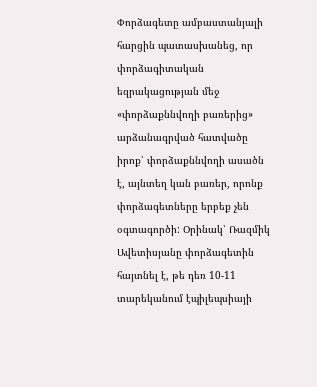Փորձագետը ամբաստանյալի հարցին պատասխանեց, որ փորձագիտական եզրակացության մեջ «փորձաքննվողի բառերից» արձանագրված հատվածը իրոք՝ փորձաքննվողի ասածն է, այնտեղ կան բառեր, որոնք փորձագետները երբեք չեն օգտագործի: Օրինակ՝ Ռազմիկ Ավետիսյանը փորձագետին հայտնել է, թե դեռ 10-11 տարեկանում էպիլեպսիայի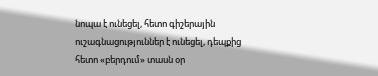նոպա է ունեցել, հետո գիշերային ուշագնացություններ է ունեցել, դեպքից հետո «բերդում» տասն օր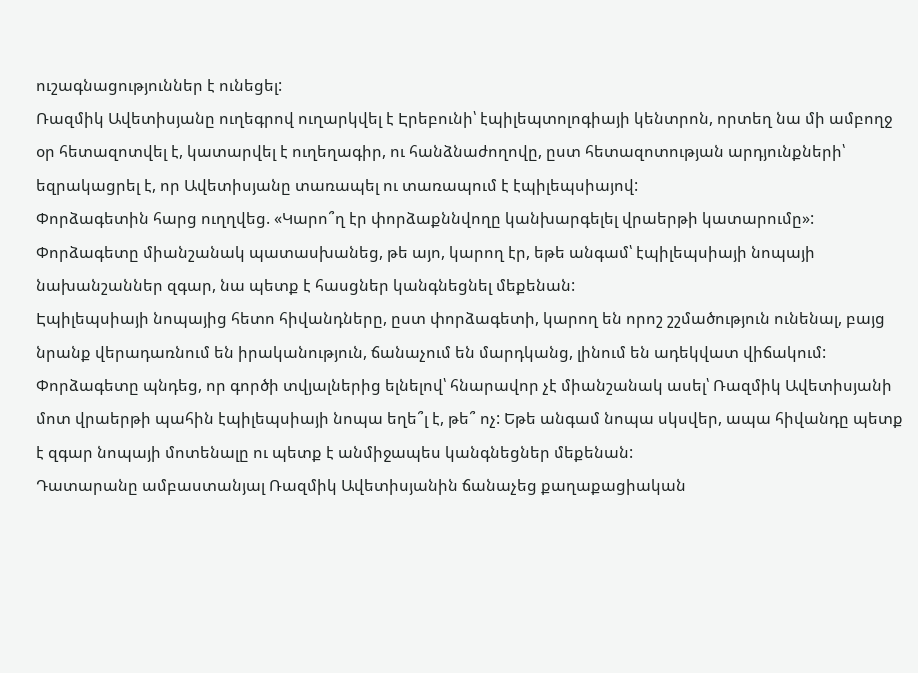ուշագնացություններ է ունեցել:
Ռազմիկ Ավետիսյանը ուղեգրով ուղարկվել է Էրեբունի՝ էպիլեպտոլոգիայի կենտրոն, որտեղ նա մի ամբողջ օր հետազոտվել է, կատարվել է ուղեղագիր, ու հանձնաժողովը, ըստ հետազոտության արդյունքների՝ եզրակացրել է, որ Ավետիսյանը տառապել ու տառապում է էպիլեպսիայով:
Փորձագետին հարց ուղղվեց. «Կարո՞ղ էր փորձաքննվողը կանխարգելել վրաերթի կատարումը»:
Փորձագետը միանշանակ պատասխանեց, թե այո, կարող էր, եթե անգամ՝ էպիլեպսիայի նոպայի նախանշաններ զգար, նա պետք է հասցներ կանգնեցնել մեքենան:
Էպիլեպսիայի նոպայից հետո հիվանդները, ըստ փորձագետի, կարող են որոշ շշմածություն ունենալ, բայց նրանք վերադառնում են իրականություն, ճանաչում են մարդկանց, լինում են ադեկվատ վիճակում:
Փորձագետը պնդեց, որ գործի տվյալներից ելնելով՝ հնարավոր չէ միանշանակ ասել՝ Ռազմիկ Ավետիսյանի մոտ վրաերթի պահին էպիլեպսիայի նոպա եղե՞լ է, թե՞ ոչ: Եթե անգամ նոպա սկսվեր, ապա հիվանդը պետք է զգար նոպայի մոտենալը ու պետք է անմիջապես կանգնեցներ մեքենան:
Դատարանը ամբաստանյալ Ռազմիկ Ավետիսյանին ճանաչեց քաղաքացիական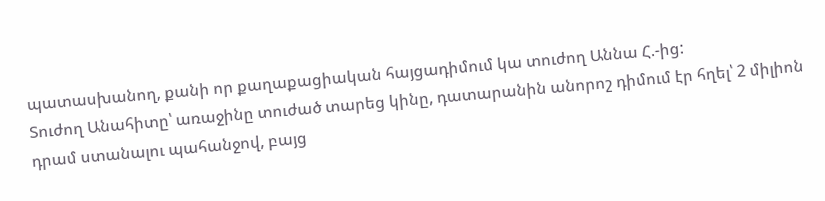պատասխանող, քանի որ քաղաքացիական հայցադիմում կա տուժող Աննա Հ.-ից:
Տուժող Անահիտը՝ առաջինը տուժած տարեց կինը, դատարանին անորոշ դիմում էր հղել՝ 2 միլիոն դրամ ստանալու պահանջով, բայց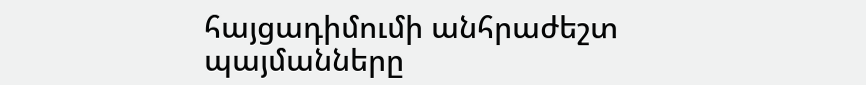հայցադիմումի անհրաժեշտ պայմանները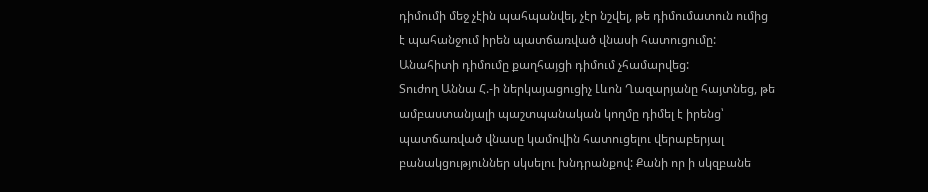դիմումի մեջ չէին պահպանվել, չէր նշվել, թե դիմումատուն ումից է պահանջում իրեն պատճառված վնասի հատուցումը: Անահիտի դիմումը քաղհայցի դիմում չհամարվեց:
Տուժող Աննա Հ.-ի ներկայացուցիչ Լևոն Ղազարյանը հայտնեց, թե ամբաստանյալի պաշտպանական կողմը դիմել է իրենց՝ պատճառված վնասը կամովին հատուցելու վերաբերյալ բանակցություններ սկսելու խնդրանքով: Քանի որ ի սկզբանե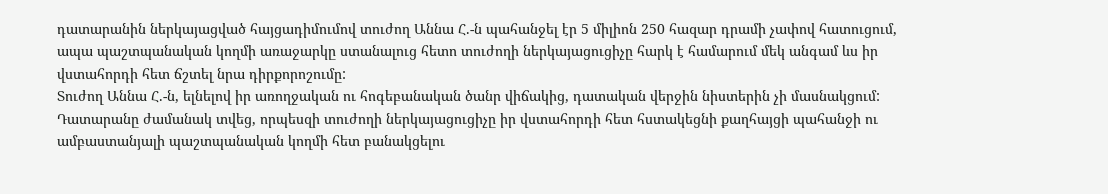դատարանին ներկայացված հայցադիմումով տուժող Աննա Հ.-ն պահանջել էր 5 միլիոն 250 հազար դրամի չափով հատուցում, ապա պաշտպանական կողմի առաջարկը ստանալուց հետո տուժողի ներկայացուցիչը հարկ է համարում մեկ անգամ ևս իր վստահորդի հետ ճշտել նրա դիրքորոշումը:
Տուժող Աննա Հ.-ն, ելնելով իր առողջական ու հոգեբանական ծանր վիճակից, դատական վերջին նիստերին չի մասնակցում:
Դատարանը ժամանակ տվեց, որպեսզի տուժողի ներկայացուցիչը իր վստահորդի հետ հստակեցնի քաղհայցի պահանջի ու ամբաստանյալի պաշտպանական կողմի հետ բանակցելու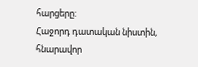հարցերը:
Հաջորդ դատական նիստին, հնարավոր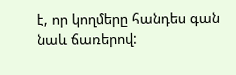է, որ կողմերը հանդես գան նաև ճառերով: